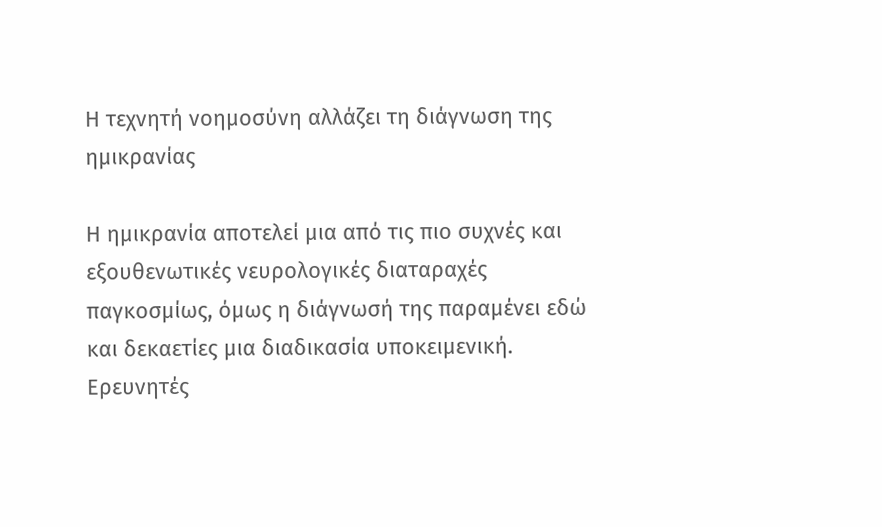Η τεχνητή νοημοσύνη αλλάζει τη διάγνωση της ημικρανίας

Η ημικρανία αποτελεί μια από τις πιο συχνές και εξουθενωτικές νευρολογικές διαταραχές παγκοσμίως, όμως η διάγνωσή της παραμένει εδώ και δεκαετίες μια διαδικασία υποκειμενική. Ερευνητές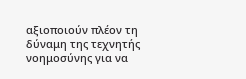αξιοποιούν πλέον τη δύναμη της τεχνητής νοημοσύνης για να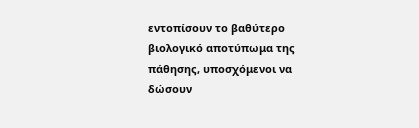εντοπίσουν το βαθύτερο βιολογικό αποτύπωμα της πάθησης, υποσχόμενοι να δώσουν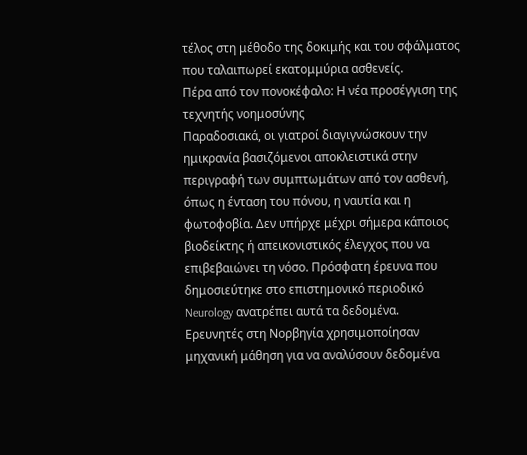τέλος στη μέθοδο της δοκιμής και του σφάλματος που ταλαιπωρεί εκατομμύρια ασθενείς.
Πέρα από τον πονοκέφαλο: Η νέα προσέγγιση της τεχνητής νοημοσύνης
Παραδοσιακά, οι γιατροί διαγιγνώσκουν την ημικρανία βασιζόμενοι αποκλειστικά στην περιγραφή των συμπτωμάτων από τον ασθενή, όπως η ένταση του πόνου, η ναυτία και η φωτοφοβία. Δεν υπήρχε μέχρι σήμερα κάποιος βιοδείκτης ή απεικονιστικός έλεγχος που να επιβεβαιώνει τη νόσο. Πρόσφατη έρευνα που δημοσιεύτηκε στο επιστημονικό περιοδικό Neurology ανατρέπει αυτά τα δεδομένα.
Ερευνητές στη Νορβηγία χρησιμοποίησαν μηχανική μάθηση για να αναλύσουν δεδομένα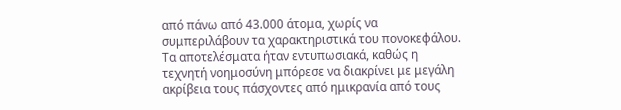από πάνω από 43.000 άτομα, χωρίς να συμπεριλάβουν τα χαρακτηριστικά του πονοκεφάλου. Τα αποτελέσματα ήταν εντυπωσιακά, καθώς η τεχνητή νοημοσύνη μπόρεσε να διακρίνει με μεγάλη ακρίβεια τους πάσχοντες από ημικρανία από τους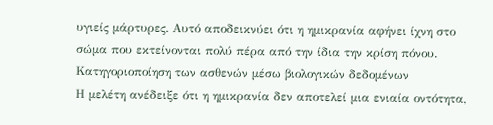υγιείς μάρτυρες. Αυτό αποδεικνύει ότι η ημικρανία αφήνει ίχνη στο σώμα που εκτείνονται πολύ πέρα από την ίδια την κρίση πόνου.
Κατηγοριοποίηση των ασθενών μέσω βιολογικών δεδομένων
Η μελέτη ανέδειξε ότι η ημικρανία δεν αποτελεί μια ενιαία οντότητα,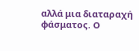αλλά μια διαταραχή φάσματος. Ο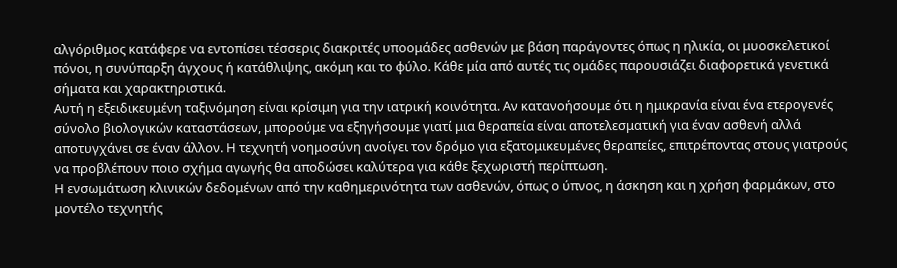αλγόριθμος κατάφερε να εντοπίσει τέσσερις διακριτές υποομάδες ασθενών με βάση παράγοντες όπως η ηλικία, οι μυοσκελετικοί πόνοι, η συνύπαρξη άγχους ή κατάθλιψης, ακόμη και το φύλο. Κάθε μία από αυτές τις ομάδες παρουσιάζει διαφορετικά γενετικά σήματα και χαρακτηριστικά.
Αυτή η εξειδικευμένη ταξινόμηση είναι κρίσιμη για την ιατρική κοινότητα. Αν κατανοήσουμε ότι η ημικρανία είναι ένα ετερογενές σύνολο βιολογικών καταστάσεων, μπορούμε να εξηγήσουμε γιατί μια θεραπεία είναι αποτελεσματική για έναν ασθενή αλλά αποτυγχάνει σε έναν άλλον. Η τεχνητή νοημοσύνη ανοίγει τον δρόμο για εξατομικευμένες θεραπείες, επιτρέποντας στους γιατρούς να προβλέπουν ποιο σχήμα αγωγής θα αποδώσει καλύτερα για κάθε ξεχωριστή περίπτωση.
Η ενσωμάτωση κλινικών δεδομένων από την καθημερινότητα των ασθενών, όπως ο ύπνος, η άσκηση και η χρήση φαρμάκων, στο μοντέλο τεχνητής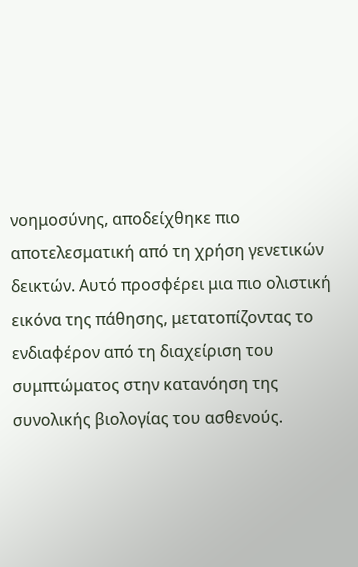νοημοσύνης, αποδείχθηκε πιο αποτελεσματική από τη χρήση γενετικών δεικτών. Αυτό προσφέρει μια πιο ολιστική εικόνα της πάθησης, μετατοπίζοντας το ενδιαφέρον από τη διαχείριση του συμπτώματος στην κατανόηση της συνολικής βιολογίας του ασθενούς.